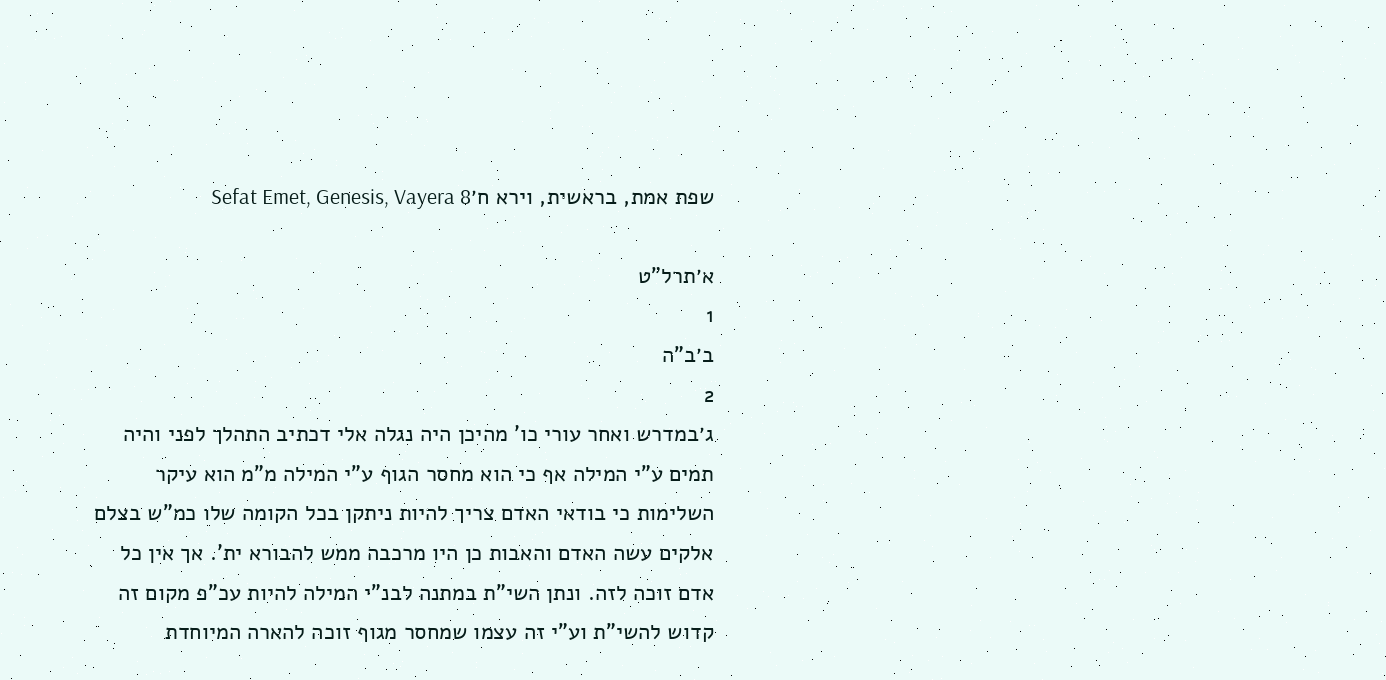שפת אמת, בראשית, וירא ח׳Sefat Emet, Genesis, Vayera 8

א׳תרל"ט
1
ב׳ב"ה
2
ג׳במדרש ואחר עורי כו' מהיכן היה נגלה אלי דכתיב התהלך לפני והיה תמים ע"י המילה אף כי הוא מחסר הגוף ע"י המילה מ"מ הוא עיקר השלימות כי בודאי האדם צריך להיות ניתקן בכל הקומה שלו כמ"ש בצלם אלקים עשה האדם והאבות כן היו מרכבה ממש להבורא ית'. אך אין כל אדם זוכה לזה. ונתן השי"ת במתנה לבנ"י המילה להיות עכ"פ מקום זה קדוש להשי"ת וע"י זה עצמו שמחסר מגוף זוכה להארה המיוחדת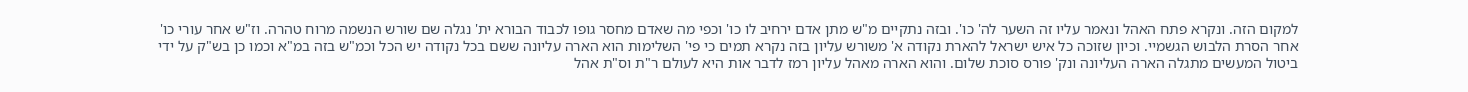למקום הזה. ונקרא פתח האהל ונאמר עליו זה השער לה' כו'. ובזה נתקיים מ"ש מתן אדם ירחיב לו כו' וכפי מה שאדם מחסר גופו לכבוד הבורא ית' נגלה שם שורש הנשמה מרוח טהרה. וז"ש אחר עורי כו' אחר הסרת הלבוש הגשמיי. וכיון שזוכה כל איש ישראל להארת נקודה א' משורש עליון בזה נקרא תמים כי פי' השלימות הוא הארה עליונה ששם בכל נקודה יש הכל וכמ"ש בזה במ"א וכמו כן בש"ק על ידי ביטול המעשים מתגלה הארה העליונה ונק' פורס סוכת שלום. והוא הארה מאהל עליון רמז לדבר אות היא לעולם ר"ת וס"ת אהל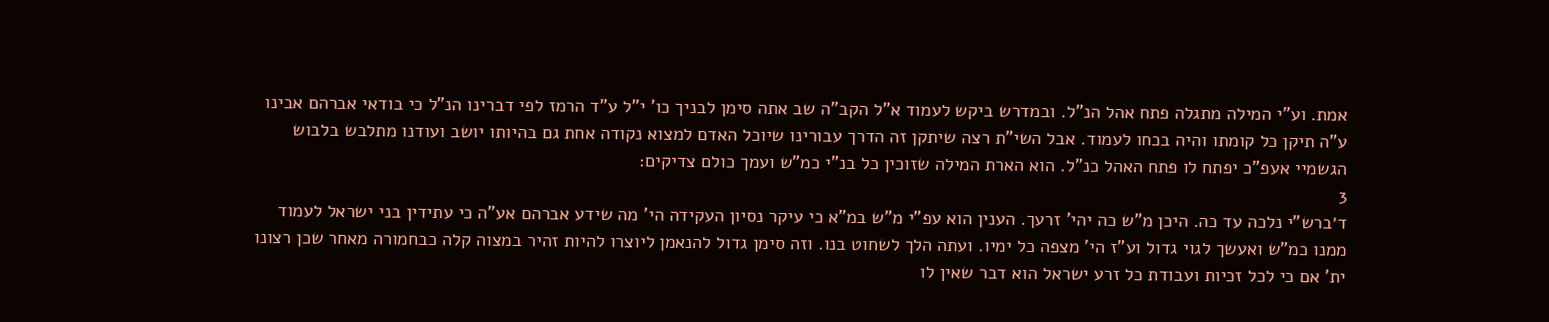אמת. וע"י המילה מתגלה פתח אהל הנ"ל. ובמדרש ביקש לעמוד א"ל הקב"ה שב אתה סימן לבניך כו' י"ל ע"ד הרמז לפי דברינו הנ"ל כי בודאי אברהם אבינו ע"ה תיקן כל קומתו והיה בכחו לעמוד. אבל השי"ת רצה שיתקן זה הדרך עבורינו שיוכל האדם למצוא נקודה אחת גם בהיותו יושב ועודנו מתלבש בלבוש הגשמיי אעפ"כ יפתח לו פתח האהל כנ"ל. הוא הארת המילה שזוכין כל בנ"י כמ"ש ועמך כולם צדיקים:
3
ד׳ברש"י נלכה עד כה. היכן מ"ש כה יהי' זרעך. הענין הוא עפ"י מ"ש במ"א כי עיקר נסיון העקידה הי' מה שידע אברהם אע"ה כי עתידין בני ישראל לעמוד ממנו כמ"ש ואעשך לגוי גדול וע"ז הי' מצפה כל ימיו. ועתה הלך לשחוט בנו. וזה סימן גדול להנאמן ליוצרו להיות זהיר במצוה קלה כבחמורה מאחר שכן רצונו ית' אם כי לכל זכיות ועבודת כל זרע ישראל הוא דבר שאין לו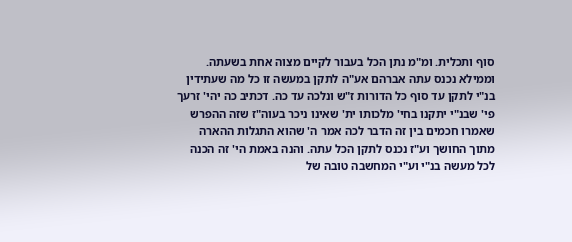סוף ותכלית. ומ"מ נתן הכל בעבור לקיים מצוה אחת בשעתה. וממילא נכנס עתה אברהם אע"ה לתקן במעשה זו כל מה שעתידין בנ"י לתקן עד סוף כל הדורות ז"ש ונלכה עד כה. דכתיב כה יהי' זרעך פי' שבנ"י יתקנו בחי' מלכותו ית' שאינו ניכר בעוה"ז שזה ההפרש שאמרו חכמים בין זה הדבר לכה אמר ה' שהוא התגלות ההארה מתוך החושך וע"ז נכנס לתקן הכל עתה. והנה באמת הי' זה הכנה לכל מעשה בנ"י וע"י המחשבה טובה של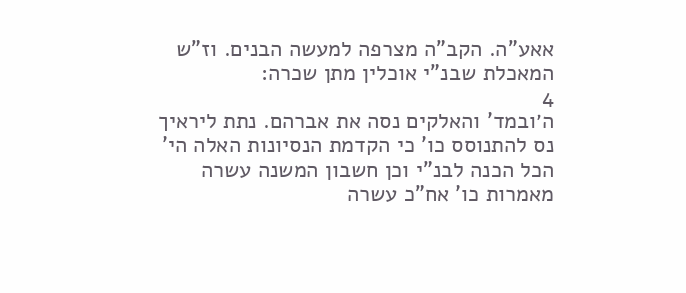אאע"ה. הקב"ה מצרפה למעשה הבנים. וז"ש המאכלת שבנ"י אוכלין מתן שכרה:
4
ה׳ובמד' והאלקים נסה את אברהם. נתת ליראיך נס להתנוסס כו' כי הקדמת הנסיונות האלה הי' הכל הכנה לבנ"י וכן חשבון המשנה עשרה מאמרות כו' אח"כ עשרה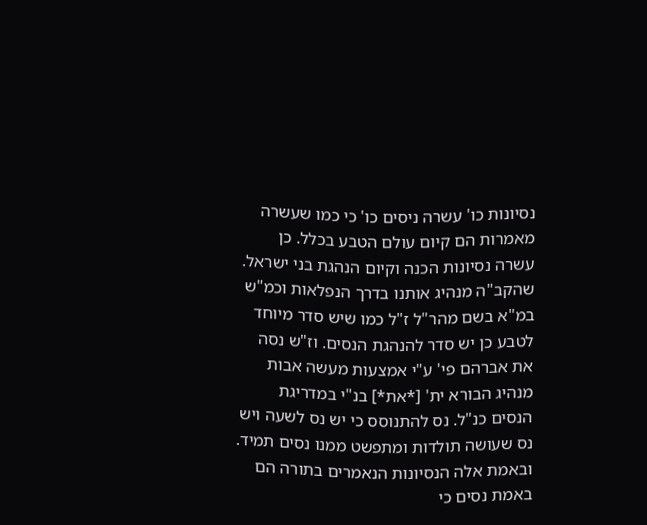נסיונות כו' עשרה ניסים כו' כי כמו שעשרה מאמרות הם קיום עולם הטבע בכלל. כן עשרה נסיונות הכנה וקיום הנהגת בני ישראל. שהקב"ה מנהיג אותנו בדרך הנפלאות וכמ"ש במ"א בשם מהר"ל ז"ל כמו שיש סדר מיוחד לטבע כן יש סדר להנהגת הנסים. וז"ש נסה את אברהם פי' ע"י אמצעות מעשה אבות מנהיג הבורא ית' [*את*] בנ"י במדריגת הנסים כנ"ל. נס להתנוסס כי יש נס לשעה ויש נס שעושה תולדות ומתפשט ממנו נסים תמיד. ובאמת אלה הנסיונות הנאמרים בתורה הם באמת נסים כי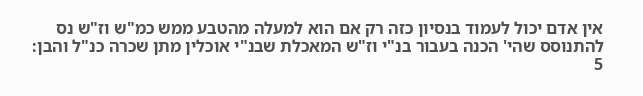אין אדם יכול לעמוד בנסיון כזה רק אם הוא למעלה מהטבע ממש כמ"ש וז"ש נס להתנוסס שהי' הכנה בעבור בנ"י וז"ש המאכלת שבנ"י אוכלין מתן שכרה כנ"ל והבן:
5